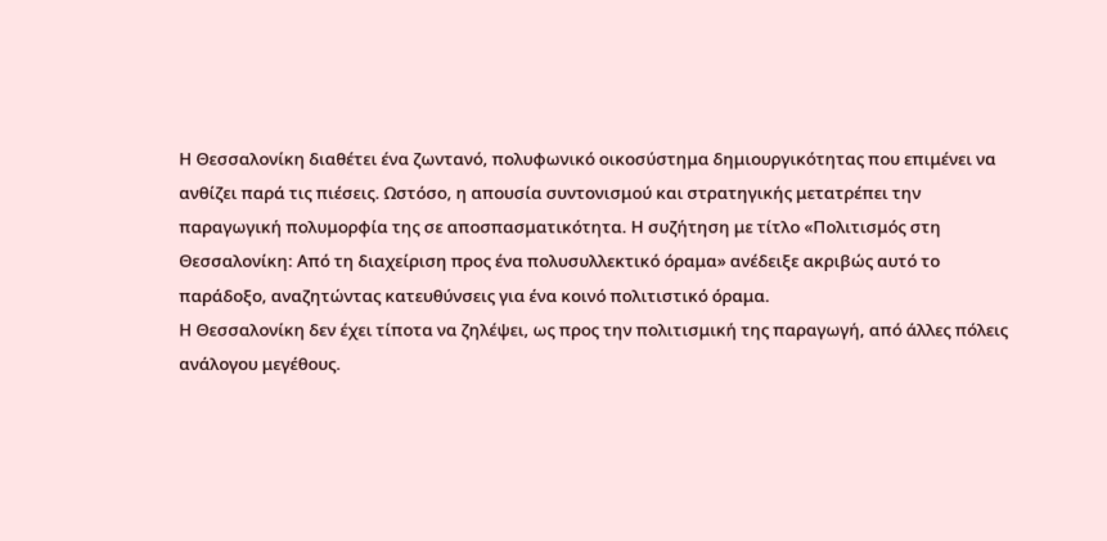Η Θεσσαλονίκη διαθέτει ένα ζωντανό, πολυφωνικό οικοσύστημα δημιουργικότητας που επιμένει να ανθίζει παρά τις πιέσεις. Ωστόσο, η απουσία συντονισμού και στρατηγικής μετατρέπει την παραγωγική πολυμορφία της σε αποσπασματικότητα. Η συζήτηση με τίτλο «Πολιτισμός στη Θεσσαλονίκη: Από τη διαχείριση προς ένα πολυσυλλεκτικό όραμα» ανέδειξε ακριβώς αυτό το παράδοξο, αναζητώντας κατευθύνσεις για ένα κοινό πολιτιστικό όραμα.
Η Θεσσαλονίκη δεν έχει τίποτα να ζηλέψει, ως προς την πολιτισμική της παραγωγή, από άλλες πόλεις ανάλογου μεγέθους.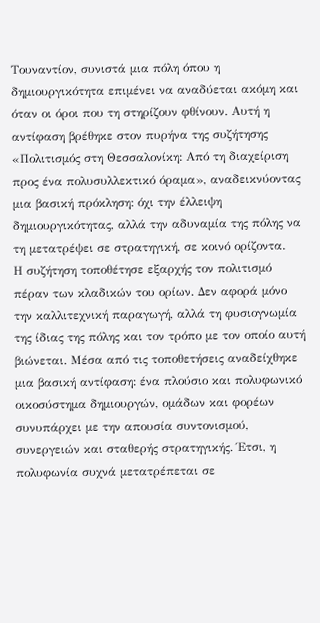Τουναντίον, συνιστά μια πόλη όπου η δημιουργικότητα επιμένει να αναδύεται ακόμη και όταν οι όροι που τη στηρίζουν φθίνουν. Αυτή η αντίφαση βρέθηκε στον πυρήνα της συζήτησης «Πολιτισμός στη Θεσσαλονίκη: Από τη διαχείριση προς ένα πολυσυλλεκτικό όραμα», αναδεικνύοντας μια βασική πρόκληση: όχι την έλλειψη δημιουργικότητας, αλλά την αδυναμία της πόλης να τη μετατρέψει σε στρατηγική, σε κοινό ορίζοντα.
Η συζήτηση τοποθέτησε εξαρχής τον πολιτισμό πέραν των κλαδικών του ορίων. Δεν αφορά μόνο την καλλιτεχνική παραγωγή, αλλά τη φυσιογνωμία της ίδιας της πόλης και τον τρόπο με τον οποίο αυτή βιώνεται. Μέσα από τις τοποθετήσεις αναδείχθηκε μια βασική αντίφαση: ένα πλούσιο και πολυφωνικό οικοσύστημα δημιουργών, ομάδων και φορέων συνυπάρχει με την απουσία συντονισμού, συνεργειών και σταθερής στρατηγικής. Έτσι, η πολυφωνία συχνά μετατρέπεται σε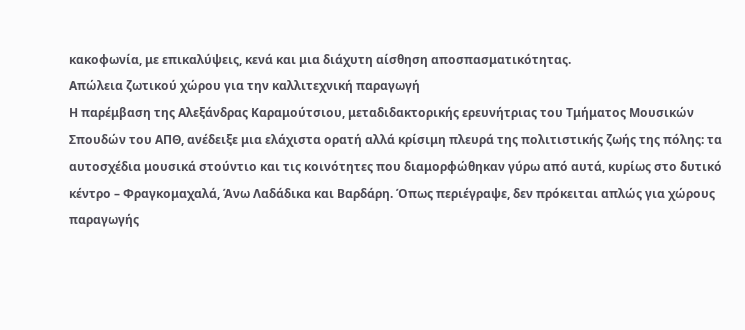κακοφωνία, με επικαλύψεις, κενά και μια διάχυτη αίσθηση αποσπασματικότητας.
Απώλεια ζωτικού χώρου για την καλλιτεχνική παραγωγή
Η παρέμβαση της Αλεξάνδρας Καραμούτσιου, μεταδιδακτορικής ερευνήτριας του Τμήματος Μουσικών Σπουδών του ΑΠΘ, ανέδειξε μια ελάχιστα ορατή αλλά κρίσιμη πλευρά της πολιτιστικής ζωής της πόλης: τα αυτοσχέδια μουσικά στούντιο και τις κοινότητες που διαμορφώθηκαν γύρω από αυτά, κυρίως στο δυτικό κέντρο – Φραγκομαχαλά, Άνω Λαδάδικα και Βαρδάρη. Όπως περιέγραψε, δεν πρόκειται απλώς για χώρους παραγωγής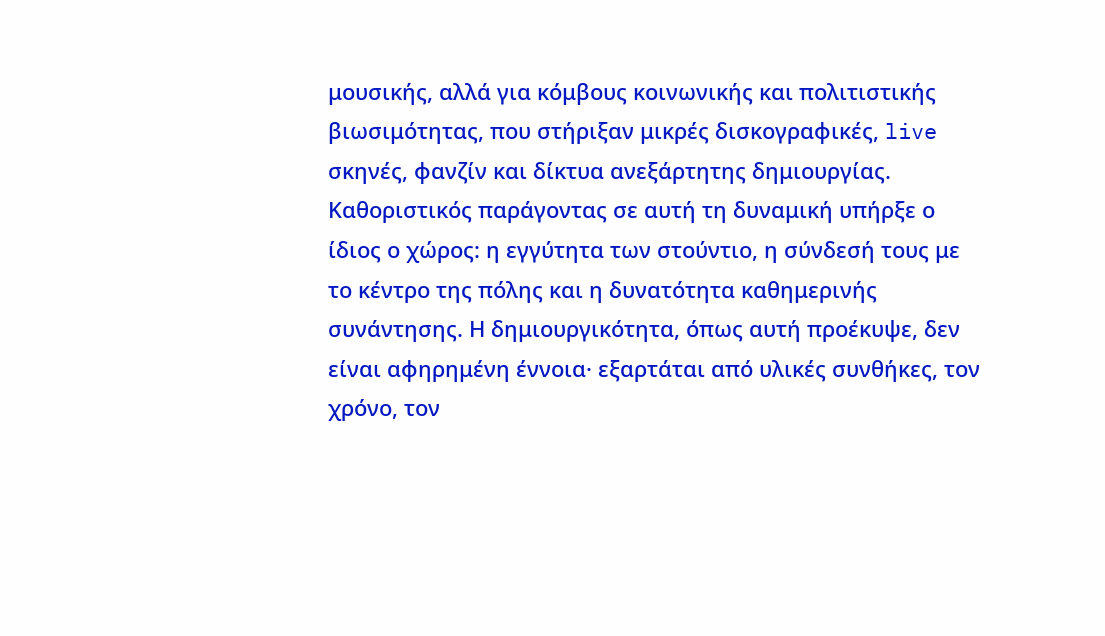μουσικής, αλλά για κόμβους κοινωνικής και πολιτιστικής βιωσιμότητας, που στήριξαν μικρές δισκογραφικές, live σκηνές, φανζίν και δίκτυα ανεξάρτητης δημιουργίας.
Καθοριστικός παράγοντας σε αυτή τη δυναμική υπήρξε ο ίδιος ο χώρος: η εγγύτητα των στούντιο, η σύνδεσή τους με το κέντρο της πόλης και η δυνατότητα καθημερινής συνάντησης. Η δημιουργικότητα, όπως αυτή προέκυψε, δεν είναι αφηρημένη έννοια· εξαρτάται από υλικές συνθήκες, τον χρόνο, τον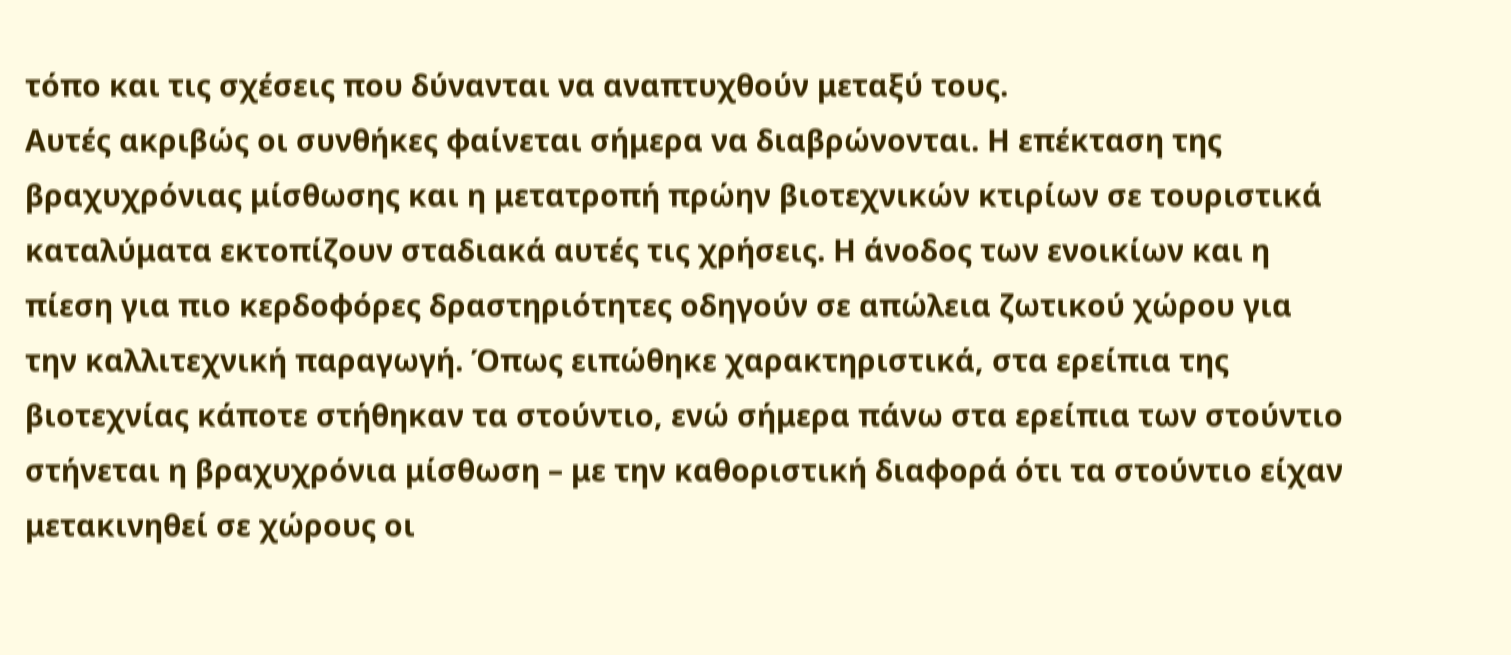τόπο και τις σχέσεις που δύνανται να αναπτυχθούν μεταξύ τους.
Αυτές ακριβώς οι συνθήκες φαίνεται σήμερα να διαβρώνονται. Η επέκταση της βραχυχρόνιας μίσθωσης και η μετατροπή πρώην βιοτεχνικών κτιρίων σε τουριστικά καταλύματα εκτοπίζουν σταδιακά αυτές τις χρήσεις. Η άνοδος των ενοικίων και η πίεση για πιο κερδοφόρες δραστηριότητες οδηγούν σε απώλεια ζωτικού χώρου για την καλλιτεχνική παραγωγή. Όπως ειπώθηκε χαρακτηριστικά, στα ερείπια της βιοτεχνίας κάποτε στήθηκαν τα στούντιο, ενώ σήμερα πάνω στα ερείπια των στούντιο στήνεται η βραχυχρόνια μίσθωση – με την καθοριστική διαφορά ότι τα στούντιο είχαν μετακινηθεί σε χώρους οι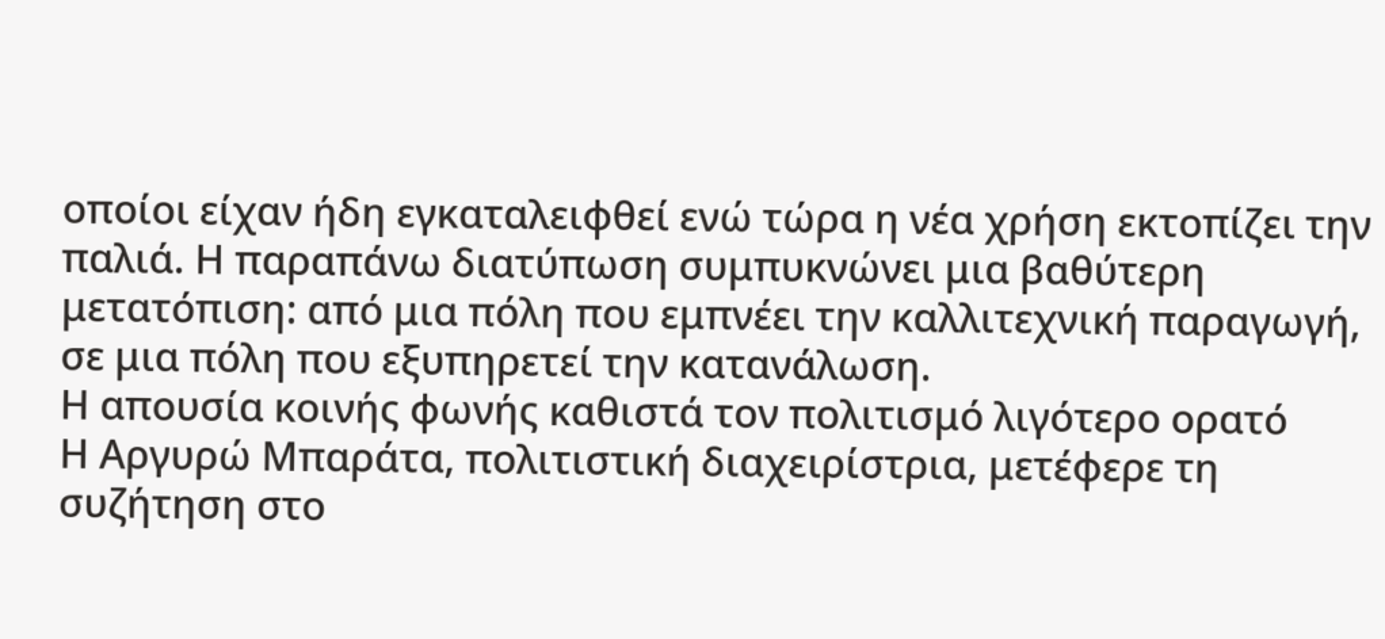οποίοι είχαν ήδη εγκαταλειφθεί ενώ τώρα η νέα χρήση εκτοπίζει την παλιά. Η παραπάνω διατύπωση συμπυκνώνει μια βαθύτερη μετατόπιση: από μια πόλη που εμπνέει την καλλιτεχνική παραγωγή, σε μια πόλη που εξυπηρετεί την κατανάλωση.
Η απουσία κοινής φωνής καθιστά τον πολιτισμό λιγότερο ορατό
Η Αργυρώ Μπαράτα, πολιτιστική διαχειρίστρια, μετέφερε τη συζήτηση στο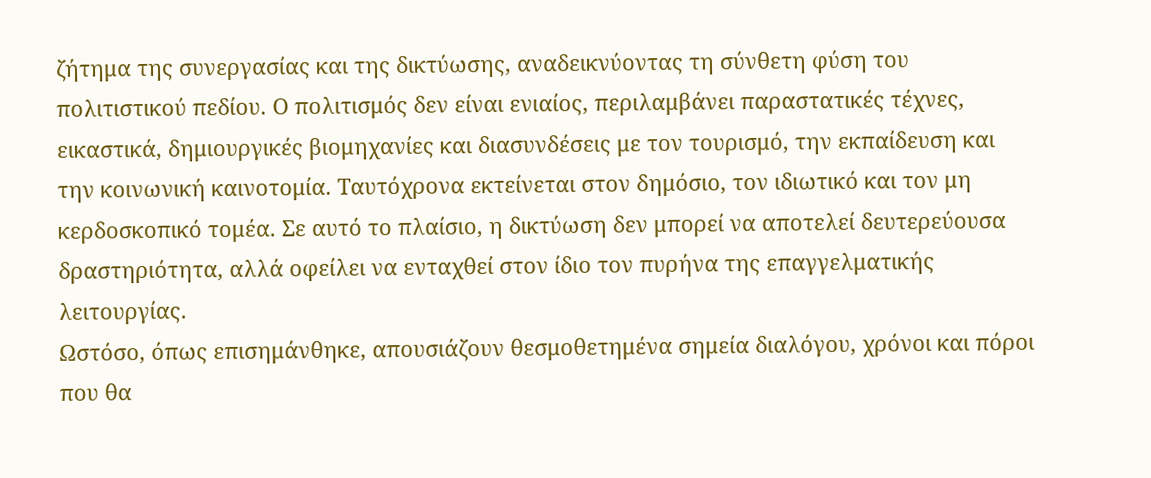ζήτημα της συνεργασίας και της δικτύωσης, αναδεικνύοντας τη σύνθετη φύση του πολιτιστικού πεδίου. Ο πολιτισμός δεν είναι ενιαίος, περιλαμβάνει παραστατικές τέχνες, εικαστικά, δημιουργικές βιομηχανίες και διασυνδέσεις με τον τουρισμό, την εκπαίδευση και την κοινωνική καινοτομία. Ταυτόχρονα εκτείνεται στον δημόσιο, τον ιδιωτικό και τον μη κερδοσκοπικό τομέα. Σε αυτό το πλαίσιο, η δικτύωση δεν μπορεί να αποτελεί δευτερεύουσα δραστηριότητα, αλλά οφείλει να ενταχθεί στον ίδιο τον πυρήνα της επαγγελματικής λειτουργίας.
Ωστόσο, όπως επισημάνθηκε, απουσιάζουν θεσμοθετημένα σημεία διαλόγου, χρόνοι και πόροι που θα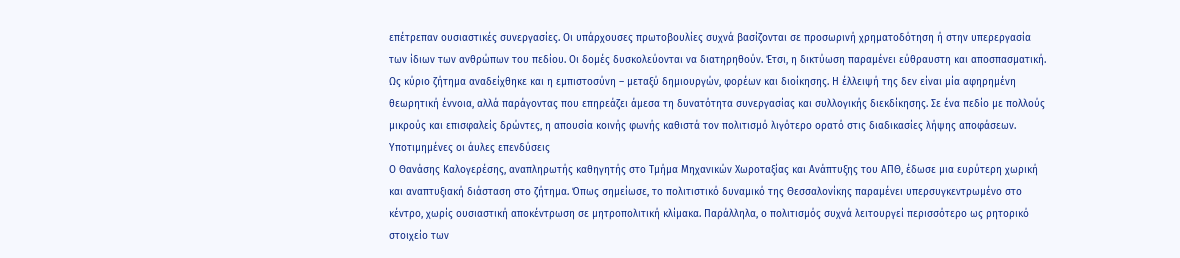επέτρεπαν ουσιαστικές συνεργασίες. Οι υπάρχουσες πρωτοβουλίες συχνά βασίζονται σε προσωρινή χρηματοδότηση ή στην υπερεργασία των ίδιων των ανθρώπων του πεδίου. Οι δομές δυσκολεύονται να διατηρηθούν. Έτσι, η δικτύωση παραμένει εύθραυστη και αποσπασματική.
Ως κύριο ζήτημα αναδείχθηκε και η εμπιστοσύνη – μεταξύ δημιουργών, φορέων και διοίκησης. Η έλλειψή της δεν είναι μία αφηρημένη θεωρητική έννοια, αλλά παράγοντας που επηρεάζει άμεσα τη δυνατότητα συνεργασίας και συλλογικής διεκδίκησης. Σε ένα πεδίο με πολλούς μικρούς και επισφαλείς δρώντες, η απουσία κοινής φωνής καθιστά τον πολιτισμό λιγότερο ορατό στις διαδικασίες λήψης αποφάσεων.
Υποτιμημένες οι άυλες επενδύσεις
Ο Θανάσης Καλογερέσης, αναπληρωτής καθηγητής στο Τμήμα Μηχανικών Χωροταξίας και Ανάπτυξης του ΑΠΘ, έδωσε μια ευρύτερη χωρική και αναπτυξιακή διάσταση στο ζήτημα. Όπως σημείωσε, το πολιτιστικό δυναμικό της Θεσσαλονίκης παραμένει υπερσυγκεντρωμένο στο κέντρο, χωρίς ουσιαστική αποκέντρωση σε μητροπολιτική κλίμακα. Παράλληλα, ο πολιτισμός συχνά λειτουργεί περισσότερο ως ρητορικό στοιχείο των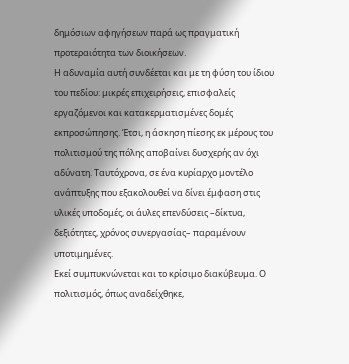δημόσιων αφηγήσεων παρά ως πραγματική προτεραιότητα των διοικήσεων.
Η αδυναμία αυτή συνδέεται και με τη φύση του ίδιου του πεδίου: μικρές επιχειρήσεις, επισφαλείς εργαζόμενοι και κατακερματισμένες δομές εκπροσώπησης. Έτσι, η άσκηση πίεσης εκ μέρους του πολιτισμού της πόλης αποβαίνει δυσχερής αν όχι αδύνατη. Ταυτόχρονα, σε ένα κυρίαρχο μοντέλο ανάπτυξης που εξακολουθεί να δίνει έμφαση στις υλικές υποδομές, οι άυλες επενδύσεις –δίκτυα, δεξιότητες, χρόνος συνεργασίας– παραμένουν υποτιμημένες.
Εκεί συμπυκνώνεται και το κρίσιμο διακύβευμα. Ο πολιτισμός, όπως αναδείχθηκε,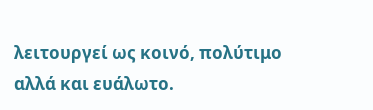λειτουργεί ως κοινό, πολύτιμο αλλά και ευάλωτο.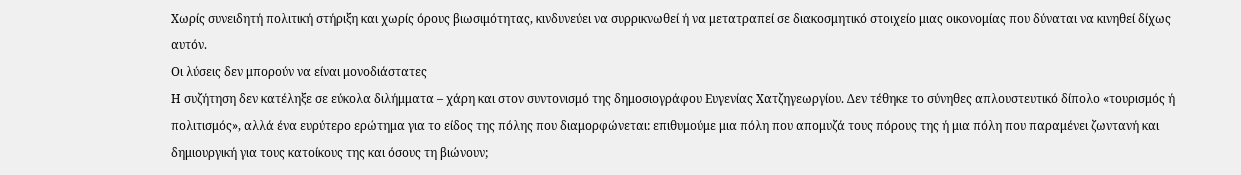Χωρίς συνειδητή πολιτική στήριξη και χωρίς όρους βιωσιμότητας, κινδυνεύει να συρρικνωθεί ή να μετατραπεί σε διακοσμητικό στοιχείο μιας οικονομίας που δύναται να κινηθεί δίχως αυτόν.
Οι λύσεις δεν μπορούν να είναι μονοδιάστατες
Η συζήτηση δεν κατέληξε σε εύκολα διλήμματα – χάρη και στον συντονισμό της δημοσιογράφου Ευγενίας Χατζηγεωργίου. Δεν τέθηκε το σύνηθες απλουστευτικό δίπολο «τουρισμός ή πολιτισμός», αλλά ένα ευρύτερο ερώτημα για το είδος της πόλης που διαμορφώνεται: επιθυμούμε μια πόλη που απομυζά τους πόρους της ή μια πόλη που παραμένει ζωντανή και δημιουργική για τους κατοίκους της και όσους τη βιώνουν;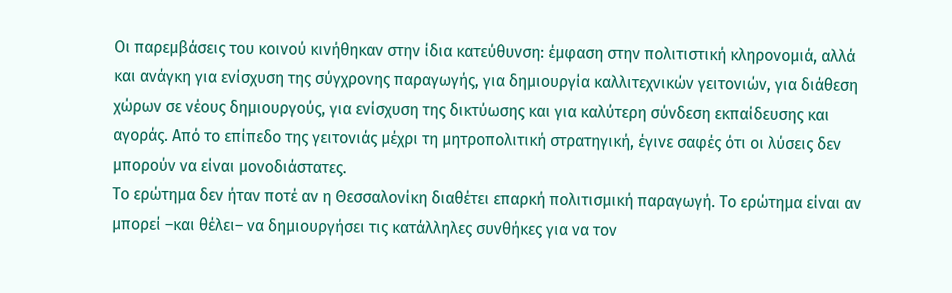Οι παρεμβάσεις του κοινού κινήθηκαν στην ίδια κατεύθυνση: έμφαση στην πολιτιστική κληρονομιά, αλλά και ανάγκη για ενίσχυση της σύγχρονης παραγωγής, για δημιουργία καλλιτεχνικών γειτονιών, για διάθεση χώρων σε νέους δημιουργούς, για ενίσχυση της δικτύωσης και για καλύτερη σύνδεση εκπαίδευσης και αγοράς. Από το επίπεδο της γειτονιάς μέχρι τη μητροπολιτική στρατηγική, έγινε σαφές ότι οι λύσεις δεν μπορούν να είναι μονοδιάστατες.
Το ερώτημα δεν ήταν ποτέ αν η Θεσσαλονίκη διαθέτει επαρκή πολιτισμική παραγωγή. Το ερώτημα είναι αν μπορεί –και θέλει– να δημιουργήσει τις κατάλληλες συνθήκες για να τον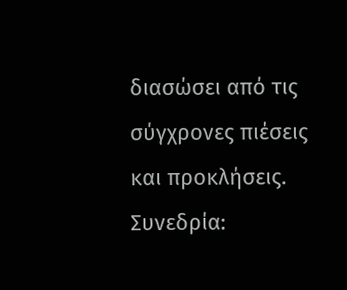διασώσει από τις σύγχρονες πιέσεις και προκλήσεις.
Συνεδρία: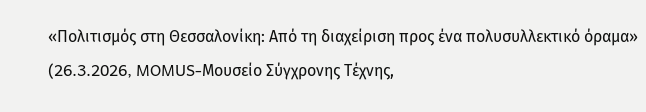«Πολιτισμός στη Θεσσαλονίκη: Από τη διαχείριση προς ένα πολυσυλλεκτικό όραμα»
(26.3.2026, MOMUS-Μουσείο Σύγχρονης Τέχνης,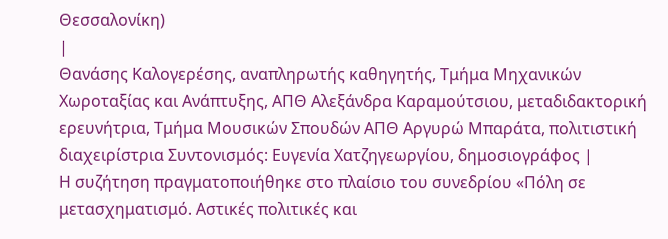Θεσσαλονίκη)
|
Θανάσης Καλογερέσης, αναπληρωτής καθηγητής, Τμήμα Μηχανικών Χωροταξίας και Ανάπτυξης, ΑΠΘ Αλεξάνδρα Καραμούτσιου, μεταδιδακτορική ερευνήτρια, Τμήμα Μουσικών Σπουδών ΑΠΘ Αργυρώ Μπαράτα, πολιτιστική διαχειρίστρια Συντονισμός: Ευγενία Χατζηγεωργίου, δημοσιογράφος |
Η συζήτηση πραγματοποιήθηκε στο πλαίσιο του συνεδρίου «Πόλη σε μετασχηματισμό. Αστικές πολιτικές και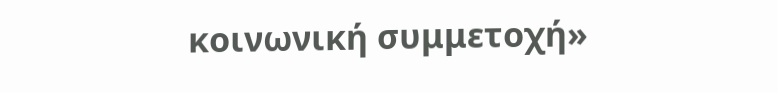κοινωνική συμμετοχή»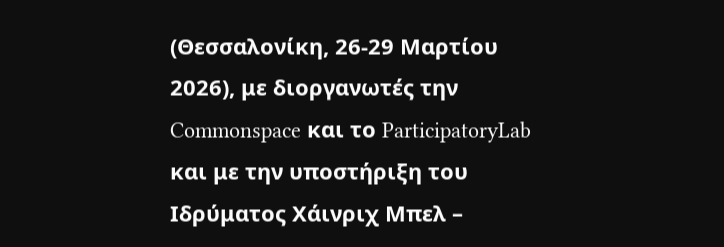(Θεσσαλονίκη, 26-29 Μαρτίου 2026), με διοργανωτές την Commonspace και το ParticipatoryLab και με την υποστήριξη του Ιδρύματος Χάινριχ Μπελ –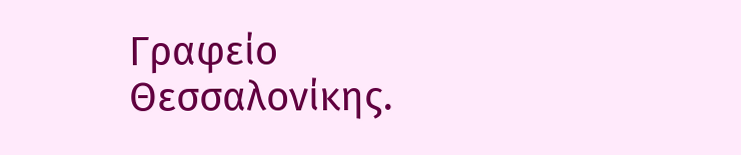Γραφείο Θεσσαλονίκης.